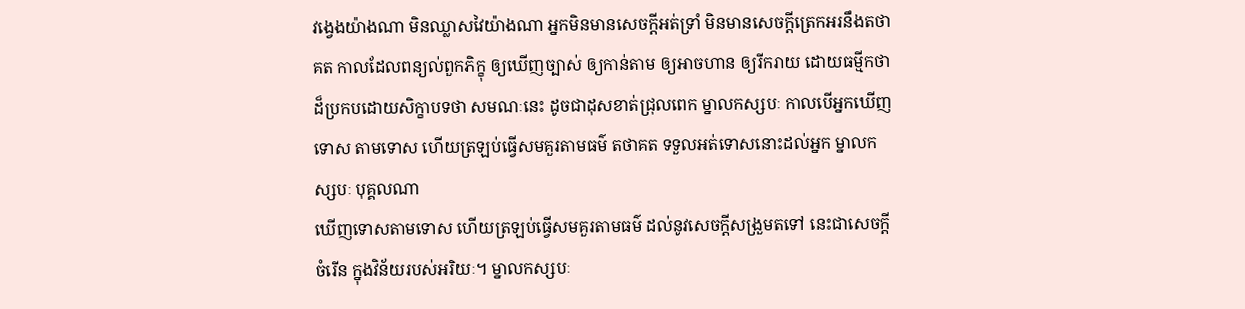វង្វេងយ៉ាងណា មិនឈ្លាសវៃយ៉ាងណា អ្នកមិនមានសេចក្ដីអត់ទ្រាំ មិនមានសេចក្ដីត្រេកអរនឹងតថាគត កាលដែលពន្យល់ពួកភិក្ខុ ឲ្យឃើញច្បាស់ ឲ្យកាន់តាម ឲ្យអាចហាន ឲ្យរីករាយ ដោយធម្មីកថា ដ៏ប្រកបដោយសិក្ខាបទថា សមណៈនេះ ដូចជាដុសខាត់ជ្រុលពេក ម្នាលកស្សបៈ កាលបើអ្នកឃើញទោស តាមទោស ហើយត្រឡប់ធ្វើសមគួរតាមធម៌ តថាគត ទទួលអត់ទោសនោះដល់អ្នក ម្នាលកស្សបៈ បុគ្គលណា
ឃើញទោសតាមទោស ហើយត្រឡប់ធ្វើសមគួរតាមធម៌ ដល់នូវសេចក្ដីសង្រួមតទៅ នេះជាសេចក្ដីចំរើន ក្នុងវិន័យរបស់អរិយៈ។ ម្នាលកស្សបៈ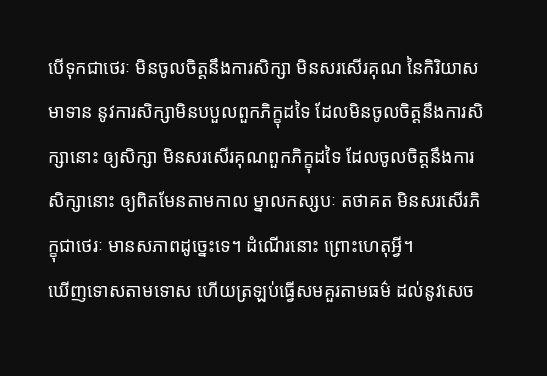បើទុកជាថេរៈ មិនចូលចិត្តនឹងការសិក្សា មិនសរសើរគុណ នៃកិរិយាសមាទាន នូវការសិក្សាមិនបបួលពួកភិក្ខុដទៃ ដែលមិនចូលចិត្តនឹងការសិក្សានោះ ឲ្យសិក្សា មិនសរសើរគុណពួកភិក្ខុដទៃ ដែលចូលចិត្តនឹងការសិក្សានោះ ឲ្យពិតមែនតាមកាល ម្នាលកស្សបៈ តថាគត មិនសរសើរភិក្ខុជាថេរៈ មានសភាពដូច្នេះទេ។ ដំណើរនោះ ព្រោះហេតុអ្វី។
ឃើញទោសតាមទោស ហើយត្រឡប់ធ្វើសមគួរតាមធម៌ ដល់នូវសេច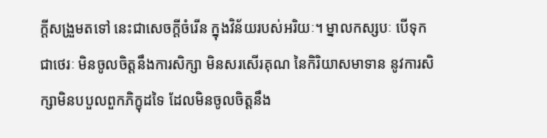ក្ដីសង្រួមតទៅ នេះជាសេចក្ដីចំរើន ក្នុងវិន័យរបស់អរិយៈ។ ម្នាលកស្សបៈ បើទុកជាថេរៈ មិនចូលចិត្តនឹងការសិក្សា មិនសរសើរគុណ នៃកិរិយាសមាទាន នូវការសិក្សាមិនបបួលពួកភិក្ខុដទៃ ដែលមិនចូលចិត្តនឹង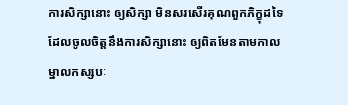ការសិក្សានោះ ឲ្យសិក្សា មិនសរសើរគុណពួកភិក្ខុដទៃ ដែលចូលចិត្តនឹងការសិក្សានោះ ឲ្យពិតមែនតាមកាល ម្នាលកស្សបៈ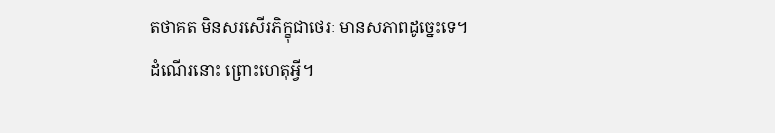តថាគត មិនសរសើរភិក្ខុជាថេរៈ មានសភាពដូច្នេះទេ។ ដំណើរនោះ ព្រោះហេតុអ្វី។